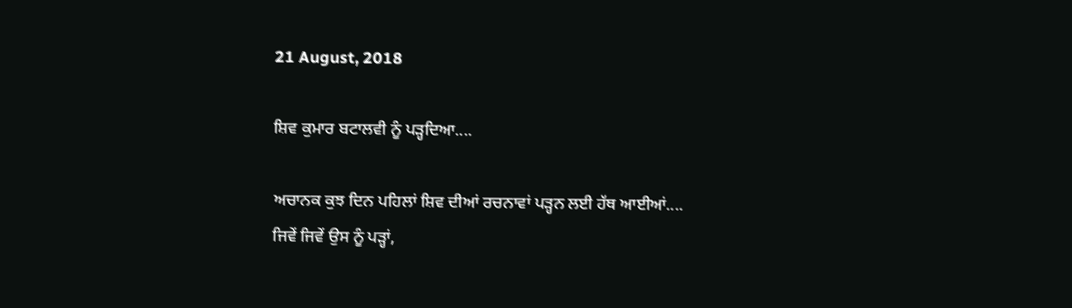21 August, 2018

ਸ਼ਿਵ ਕੁਮਾਰ ਬਟਾਲਵੀ ਨੂੰ ਪੜ੍ਹਦਿਆ....

ਅਚਾਨਕ ਕੁਝ ਦਿਨ ਪਹਿਲਾਂ ਸ਼ਿਵ ਦੀਆਂ ਰਚਨਾਵਾਂ ਪੜ੍ਹਨ ਲਈ ਹੱਥ ਆਈਆਂ....
ਜਿਵੇਂ ਜਿਵੇਂ ਉਸ ਨੂੰ ਪੜ੍ਹਾਂ,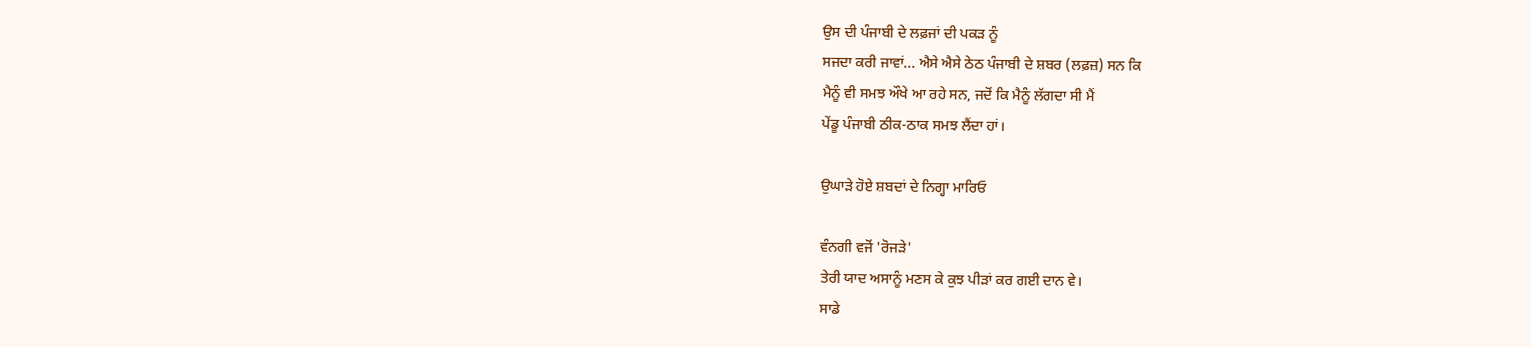ਉਸ ਦੀ ਪੰਜਾਬੀ ਦੇ ਲਫ਼ਜਾਂ ਦੀ ਪਕੜ ਨੂੰ
ਸਜਦਾ ਕਰੀ ਜਾਵਾਂ... ਐਸੇ ਐਸੇ ਠੇਠ ਪੰਜਾਬੀ ਦੇ ਸ਼ਬਰ (ਲਫ਼ਜ਼) ਸਨ ਕਿ
ਮੈਨੂੰ ਵੀ ਸਮਝ ਔਖੇ ਆ ਰਹੇ ਸਨ, ਜਦੋਂ ਕਿ ਮੈਨੂੰ ਲੱਗਦਾ ਸੀ ਮੈਂ
ਪੇਂਡੂ ਪੰਜਾਬੀ ਠੀਕ-ਠਾਕ ਸਮਝ ਲੈਂਦਾ ਹਾਂ।

ਉਘਾੜੇ ਹੋਏ ਸ਼ਬਦਾਂ ਦੇ ਨਿਗ੍ਹਾ ਮਾਰਿਓ

ਵੰਨਗੀ ਵਜੋਂ 'ਰੋਜੜੇ'
ਤੇਰੀ ਯਾਦ ਅਸਾਨੂੰ ਮਣਸ ਕੇ ਕੁਝ ਪੀੜਾਂ ਕਰ ਗਈ ਦਾਨ ਵੇ।
ਸਾਡੇ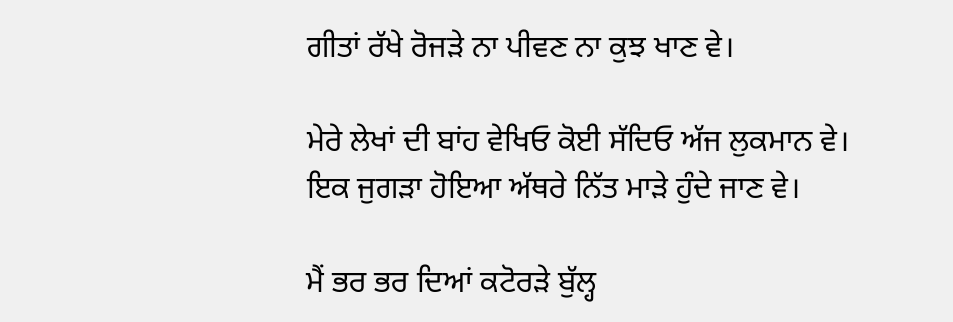ਗੀਤਾਂ ਰੱਖੇ ਰੋਜੜੇ ਨਾ ਪੀਵਣ ਨਾ ਕੁਝ ਖਾਣ ਵੇ।

ਮੇਰੇ ਲੇਖਾਂ ਦੀ ਬਾਂਹ ਵੇਖਿਓ ਕੋਈ ਸੱਦਿਓ ਅੱਜ ਲੁਕਮਾਨ ਵੇ।
ਇਕ ਜੁਗੜਾ ਹੋਇਆ ਅੱਥਰੇ ਨਿੱਤ ਮਾੜੇ ਹੁੰਦੇ ਜਾਣ ਵੇ।

ਮੈਂ ਭਰ ਭਰ ਦਿਆਂ ਕਟੋਰੜੇ ਬੁੱਲ੍ਹ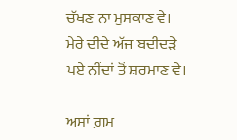ਚੱਖਣ ਨਾ ਮੁਸਕਾਣ ਵੇ।
ਮੇਰੇ ਦੀਦੇ ਅੱਜ ਬਦੀਦੜੇ ਪਏ ਨੀਂਦਾਂ ਤੋਂ ਸ਼ਰਮਾਣ ਵੇ।

ਅਸਾਂ ਗ਼ਮ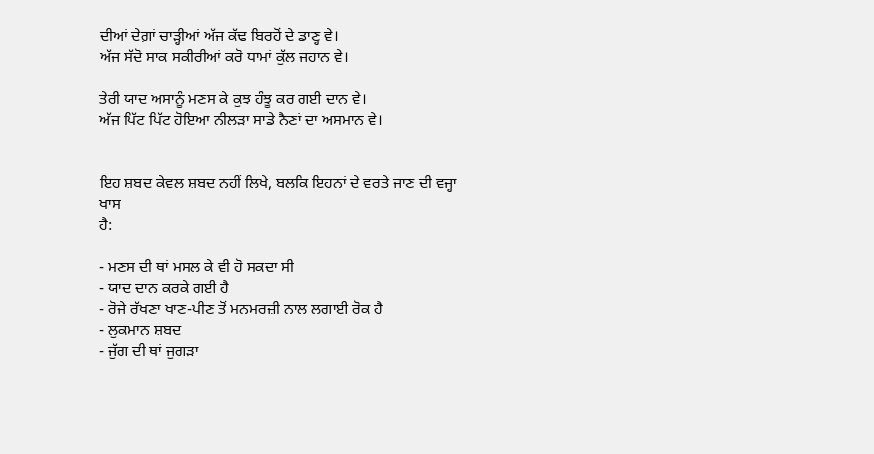ਦੀਆਂ ਦੇਗ਼ਾਂ ਚਾੜ੍ਹੀਆਂ ਅੱਜ ਕੱਢ ਬਿਰਹੋਂ ਦੇ ਡਾਣ੍ਹ ਵੇ।
ਅੱਜ ਸੱਦੋ ਸਾਕ ਸਕੀਰੀਆਂ ਕਰੋ ਧਾਮਾਂ ਕੁੱਲ ਜਹਾਨ ਵੇ।

ਤੇਰੀ ਯਾਦ ਅਸਾਨੂੰ ਮਣਸ ਕੇ ਕੁਝ ਹੰਝੂ ਕਰ ਗਈ ਦਾਨ ਵੇ।
ਅੱਜ ਪਿੱਟ ਪਿੱਟ ਹੋਇਆ ਨੀਲੜਾ ਸਾਡੇ ਨੈਣਾਂ ਦਾ ਅਸਮਾਨ ਵੇ।


ਇਹ ਸ਼ਬਦ ਕੇਵਲ ਸ਼ਬਦ ਨਹੀਂ ਲਿਖੇ, ਬਲਕਿ ਇਹਨਾਂ ਦੇ ਵਰਤੇ ਜਾਣ ਦੀ ਵਜ੍ਹਾ ਖਾਸ
ਹੈ:

- ਮਣਸ ਦੀ ਥਾਂ ਮਸਲ ਕੇ ਵੀ ਹੋ ਸਕਦਾ ਸੀ
- ਯਾਦ ਦਾਨ ਕਰਕੇ ਗਈ ਹੈ
- ਰੋਜੇ ਰੱਖਣਾ ਖਾਣ-ਪੀਣ ਤੋਂ ਮਨਮਰਜ਼ੀ ਨਾਲ ਲਗਾਈ ਰੋਕ ਹੈ
- ਲੁਕਮਾਨ ਸ਼ਬਦ
- ਜੁੱਗ ਦੀ ਥਾਂ ਜੁਗੜਾ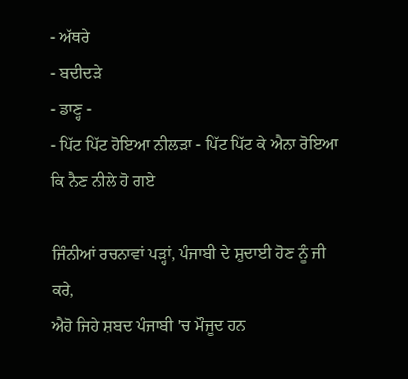- ਅੱਥਰੇ
- ਬਦੀਦੜੇ
- ਡਾਣ੍ਹ -
- ਪਿੱਟ ਪਿੱਟ ਹੋਇਆ ਨੀਲੜਾ - ਪਿੱਟ ਪਿੱਟ ਕੇ ਐਨਾ ਰੋਇਆ ਕਿ ਨੈਣ ਨੀਲੇ ਹੋ ਗਏ

ਜਿੰਨੀਆਂ ਰਚਨਾਵਾਂ ਪੜ੍ਹਾਂ, ਪੰਜਾਬੀ ਦੇ ਸ਼ੁਦਾਈ ਹੋਣ ਨੂੰ ਜੀ ਕਰੇ,
ਐਹੋ ਜਿਹੇ ਸ਼ਬਦ ਪੰਜਾਬੀ 'ਚ ਮੌਜੂਦ ਹਨ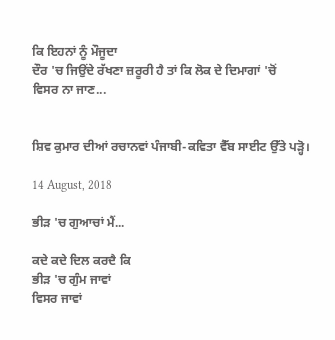ਕਿ ਇਹਨਾਂ ਨੂੰ ਮੌਜੂਦਾ
ਦੌਰ 'ਚ ਜਿਉਂਦੇ ਰੱਖਣਾ ਜ਼ਰੂਰੀ ਹੈ ਤਾਂ ਕਿ ਲੋਕ ਦੇ ਦਿਮਾਗਾਂ 'ਚੋਂ
ਵਿਸਰ ਨਾ ਜਾਣ...


ਸ਼ਿਵ ਕੁਮਾਰ ਦੀਆਂ ਰਚਾਨਵਾਂ ਪੰਜਾਬੀ-ਕਵਿਤਾ ਵੈੱਬ ਸਾਈਟ ਉੱਤੇ ਪੜ੍ਹੋ।

14 August, 2018

ਭੀੜ 'ਚ ਗੁਆਚਾਂ ਮੈਂ...

ਕਦੇ ਕਦੇ ਦਿਲ ਕਰਦੈ ਕਿ
ਭੀੜ 'ਚ ਗੁੰਮ ਜਾਵਾਂ
ਵਿਸਰ ਜਾਵਾਂ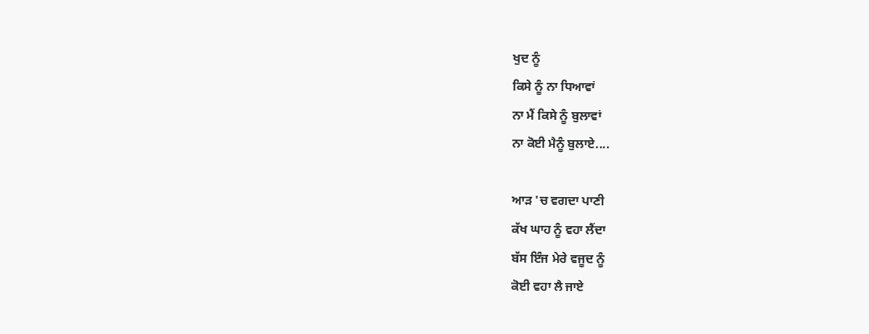ਖੁਦ ਨੂੰ
ਕਿਸੇ ਨੂੰ ਨਾ ਧਿਆਵਾਂ
ਨਾ ਮੈਂ ਕਿਸੇ ਨੂੰ ਬੁਲਾਵਾਂ
ਨਾ ਕੋਈ ਮੈਨੂੰ ਬੁਲਾਏ....

ਆੜ 'ਚ ਵਗਦਾ ਪਾਣੀ
ਕੱਖ ਘਾਹ ਨੂੰ ਵਹਾ ਲੈਂਦਾ
ਬੱਸ ਇੰਜ ਮੇਰੇ ਵਜੂਦ ਨੂੰ
ਕੋਈ ਵਹਾ ਲੈ ਜਾਏ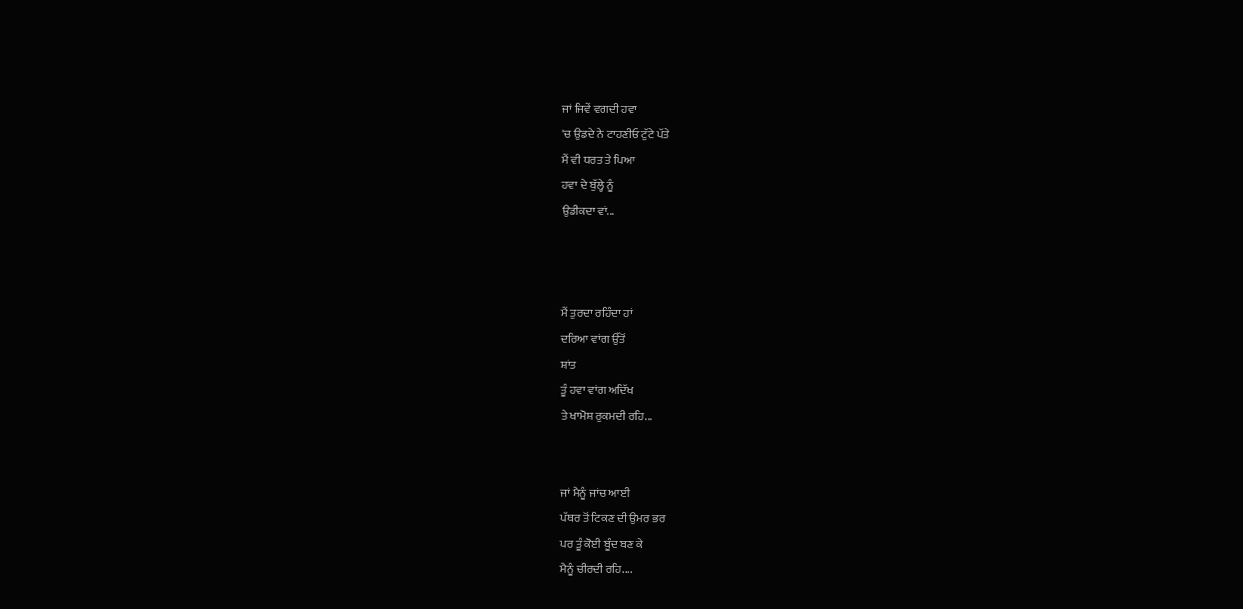ਜਾਂ ਜਿਵੇਂ ਵਗਦੀ ਹਵਾ
'ਚ ਉਡਦੇ ਨੇ ਟਾਹਣੀਓ ਟੁੱਟੇ ਪੱਤੇ
ਮੈਂ ਵੀ ਧਰਤ ਤੇ ਪਿਆ
ਹਵਾ ਦੇ ਬੁੱਲ੍ਹੇ ਨੂੰ
ਉਡੀਕਦਾ ਵਾਂ...



ਮੈਂ ਤੁਰਦਾ ਰਹਿੰਦਾ ਹਾਂ
ਦਰਿਆ ਵਾਂਗ ਉੱਤੋਂ
ਸ਼ਾਂਤ
ਤੂੰ ਹਵਾ ਵਾਂਗ ਅਦਿੱਖ
ਤੇ ਖਾਮੋਸ਼ ਰੁਕਮਦੀ ਰਹਿ...


ਜਾਂ ਮੈਨੂੰ ਜਾਂਚ ਆਈ
ਪੱਥਰ ਤੋਂ ਟਿਕਣ ਦੀ ਉਮਰ ਭਰ
ਪਰ ਤੂੰ ਕੋਈ ਬੂੰਦ ਬਣ ਕੇ
ਮੈਨੂੰ ਚੀਰਦੀ ਰਹਿ....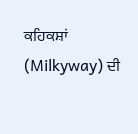ਕਹਿਕਸ਼ਾਂ (Milkyway) ਦੀ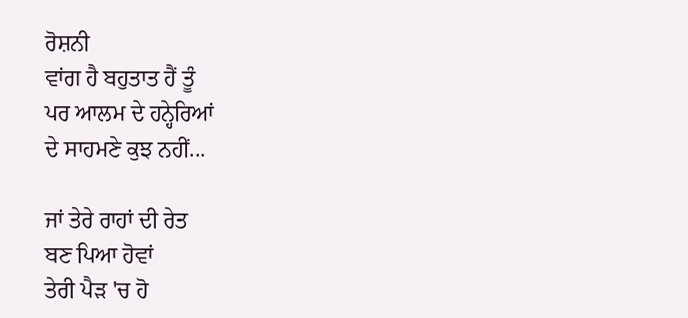ਰੋਸ਼ਨੀ
ਵਾਂਗ ਹੈ ਬਹੁਤਾਤ ਹੈਂ ਤੂੰ
ਪਰ ਆਲਮ ਦੇ ਹਨ੍ਹੇਰਿਆਂ
ਦੇ ਸਾਹਮਣੇ ਕੁਝ ਨਹੀਂ...

ਜਾਂ ਤੇਰੇ ਰਾਹਾਂ ਦੀ ਰੇਤ
ਬਣ ਪਿਆ ਹੋਵਾਂ
ਤੇਰੀ ਪੈੜ 'ਚ ਹੋ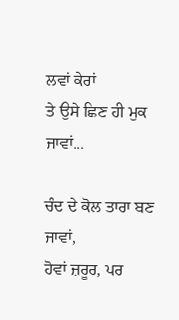ਲਵਾਂ ਕੇਰਾਂ
ਤੇ ਉਸੇ ਛਿਣ ਹੀ ਮੁਕ ਜਾਵਾਂ...

ਚੰਦ ਦੇ ਕੋਲ ਤਾਰਾ ਬਣ
ਜਾਵਾਂ,
ਹੋਵਾਂ ਜ਼ਰੂਰ, ਪਰ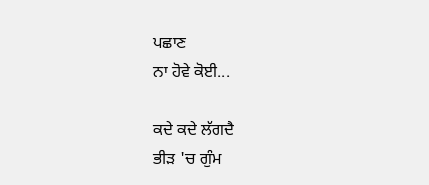ਪਛਾਣ
ਨਾ ਹੋਵੇ ਕੋਈ...

ਕਦੇ ਕਦੇ ਲੱਗਦੈ
ਭੀੜ 'ਚ ਗੁੰਮ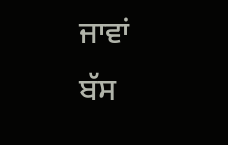ਜਾਵਾਂ
ਬੱਸ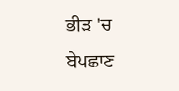ਭੀੜ 'ਚ ਬੇਪਛਾਣ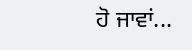ਹੋ ਜਾਵਾਂ...